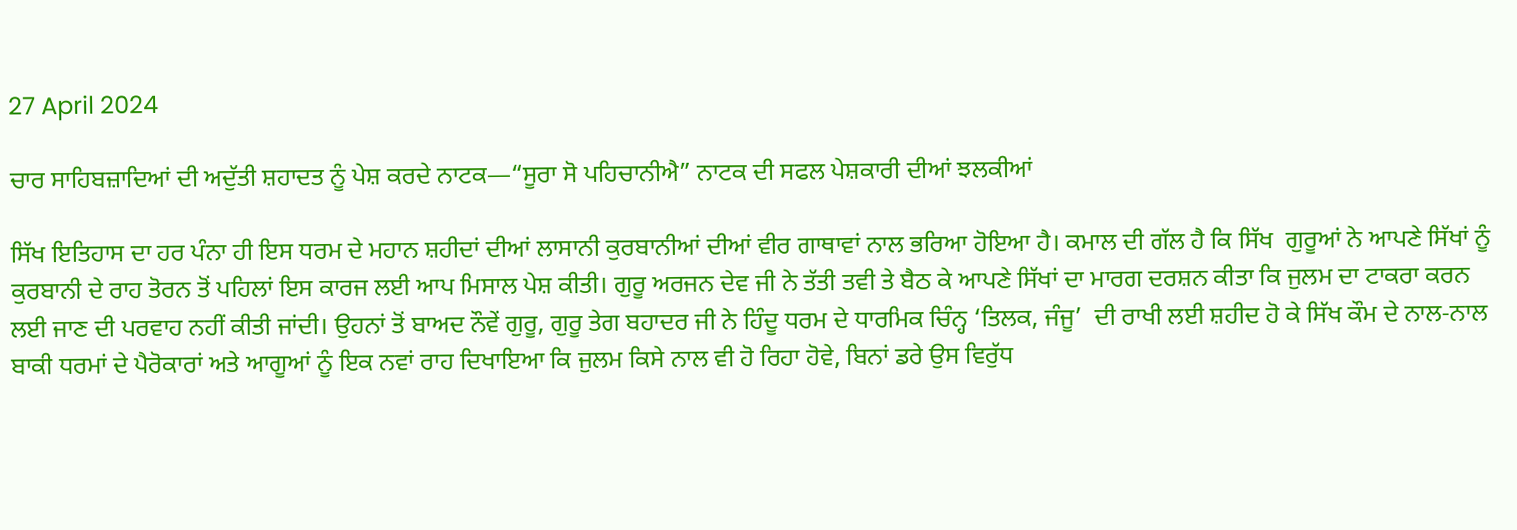27 April 2024

ਚਾਰ ਸਾਹਿਬਜ਼ਾਦਿਆਂ ਦੀ ਅਦੁੱਤੀ ਸ਼ਹਾਦਤ ਨੂੰ ਪੇਸ਼ ਕਰਦੇ ਨਾਟਕ—“ਸੂਰਾ ਸੋ ਪਹਿਚਾਨੀਐ” ਨਾਟਕ ਦੀ ਸਫਲ ਪੇਸ਼ਕਾਰੀ ਦੀਆਂ ਝਲਕੀਆਂ

ਸਿੱਖ ਇਤਿਹਾਸ ਦਾ ਹਰ ਪੰਨਾ ਹੀ ਇਸ ਧਰਮ ਦੇ ਮਹਾਨ ਸ਼ਹੀਦਾਂ ਦੀਆਂ ਲਾਸਾਨੀ ਕੁਰਬਾਨੀਆਂ ਦੀਆਂ ਵੀਰ ਗਾਥਾਵਾਂ ਨਾਲ ਭਰਿਆ ਹੋਇਆ ਹੈ। ਕਮਾਲ ਦੀ ਗੱਲ ਹੈ ਕਿ ਸਿੱਖ  ਗੁਰੂਆਂ ਨੇ ਆਪਣੇ ਸਿੱਖਾਂ ਨੂੰ ਕੁਰਬਾਨੀ ਦੇ ਰਾਹ ਤੋਰਨ ਤੋਂ ਪਹਿਲਾਂ ਇਸ ਕਾਰਜ ਲਈ ਆਪ ਮਿਸਾਲ ਪੇਸ਼ ਕੀਤੀ। ਗੁਰੂ ਅਰਜਨ ਦੇਵ ਜੀ ਨੇ ਤੱਤੀ ਤਵੀ ਤੇ ਬੈਠ ਕੇ ਆਪਣੇ ਸਿੱਖਾਂ ਦਾ ਮਾਰਗ ਦਰਸ਼ਨ ਕੀਤਾ ਕਿ ਜੁਲਮ ਦਾ ਟਾਕਰਾ ਕਰਨ ਲਈ ਜਾਣ ਦੀ ਪਰਵਾਹ ਨਹੀਂ ਕੀਤੀ ਜਾਂਦੀ। ਉਹਨਾਂ ਤੋਂ ਬਾਅਦ ਨੌਵੇਂ ਗੁਰੂ, ਗੁਰੂ ਤੇਗ ਬਹਾਦਰ ਜੀ ਨੇ ਹਿੰਦੂ ਧਰਮ ਦੇ ਧਾਰਮਿਕ ਚਿੰਨ੍ਹ ‘ਤਿਲਕ, ਜੰਜੂ’  ਦੀ ਰਾਖੀ ਲਈ ਸ਼ਹੀਦ ਹੋ ਕੇ ਸਿੱਖ ਕੌਮ ਦੇ ਨਾਲ-ਨਾਲ ਬਾਕੀ ਧਰਮਾਂ ਦੇ ਪੈਰੋਕਾਰਾਂ ਅਤੇ ਆਗੂਆਂ ਨੂੰ ਇਕ ਨਵਾਂ ਰਾਹ ਦਿਖਾਇਆ ਕਿ ਜੁਲਮ ਕਿਸੇ ਨਾਲ ਵੀ ਹੋ ਰਿਹਾ ਹੋਵੇ, ਬਿਨਾਂ ਡਰੇ ਉਸ ਵਿਰੁੱਧ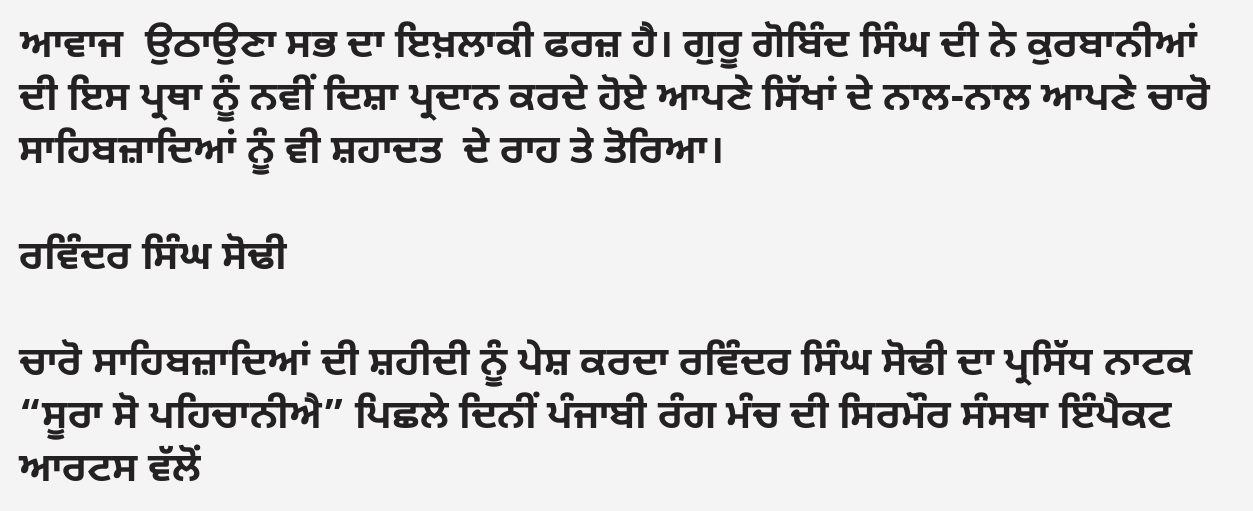ਆਵਾਜ  ਉਠਾਉਣਾ ਸਭ ਦਾ ਇਖ਼ਲਾਕੀ ਫਰਜ਼ ਹੈ। ਗੁਰੂ ਗੋਬਿੰਦ ਸਿੰਘ ਦੀ ਨੇ ਕੁਰਬਾਨੀਆਂ ਦੀ ਇਸ ਪ੍ਰਥਾ ਨੂੰ ਨਵੀਂ ਦਿਸ਼ਾ ਪ੍ਰਦਾਨ ਕਰਦੇ ਹੋਏ ਆਪਣੇ ਸਿੱਖਾਂ ਦੇ ਨਾਲ-ਨਾਲ ਆਪਣੇ ਚਾਰੋ ਸਾਹਿਬਜ਼ਾਦਿਆਂ ਨੂੰ ਵੀ ਸ਼ਹਾਦਤ  ਦੇ ਰਾਹ ਤੇ ਤੋਰਿਆ।

ਰਵਿੰਦਰ ਸਿੰਘ ਸੋਢੀ

ਚਾਰੋ ਸਾਹਿਬਜ਼ਾਦਿਆਂ ਦੀ ਸ਼ਹੀਦੀ ਨੂੰ ਪੇਸ਼ ਕਰਦਾ ਰਵਿੰਦਰ ਸਿੰਘ ਸੋਢੀ ਦਾ ਪ੍ਰਸਿੱਧ ਨਾਟਕ “ਸੂਰਾ ਸੋ ਪਹਿਚਾਨੀਐ” ਪਿਛਲੇ ਦਿਨੀਂ ਪੰਜਾਬੀ ਰੰਗ ਮੰਚ ਦੀ ਸਿਰਮੌਰ ਸੰਸਥਾ ਇੰਪੈਕਟ ਆਰਟਸ ਵੱਲੋਂ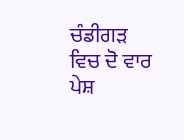ਚੰਡੀਗੜ ਵਿਚ ਦੋ ਵਾਰ ਪੇਸ਼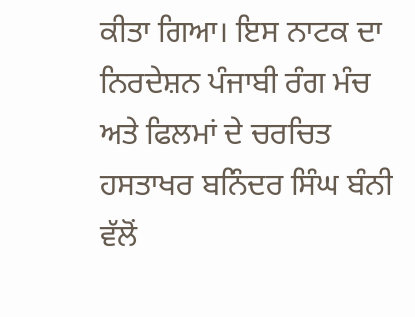ਕੀਤਾ ਗਿਆ। ਇਸ ਨਾਟਕ ਦਾ ਨਿਰਦੇਸ਼ਨ ਪੰਜਾਬੀ ਰੰਗ ਮੰਚ ਅਤੇ ਫਿਲਮਾਂ ਦੇ ਚਰਚਿਤ ਹਸਤਾਖਰ ਬਨਿੰਦਰ ਸਿੰਘ ਬੰਨੀ ਵੱਲੋਂ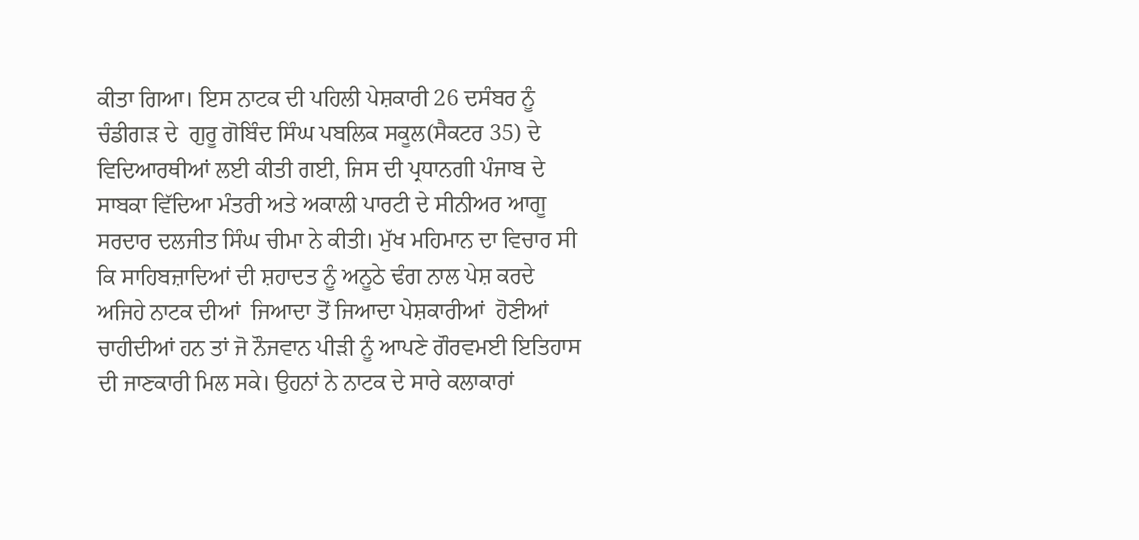ਕੀਤਾ ਗਿਆ। ਇਸ ਨਾਟਕ ਦੀ ਪਹਿਲੀ ਪੇਸ਼ਕਾਰੀ 26 ਦਸੰਬਰ ਨੂੰ ਚੰਡੀਗੜ ਦੇ  ਗੁਰੂ ਗੋਬਿੰਦ ਸਿੰਘ ਪਬਲਿਕ ਸਕੂਲ(ਸੈਕਟਰ 35) ਦੇ ਵਿਦਿਆਰਥੀਆਂ ਲਈ ਕੀਤੀ ਗਈ, ਜਿਸ ਦੀ ਪ੍ਰਧਾਨਗੀ ਪੰਜਾਬ ਦੇ ਸਾਬਕਾ ਵਿੱਦਿਆ ਮੰਤਰੀ ਅਤੇ ਅਕਾਲੀ ਪਾਰਟੀ ਦੇ ਸੀਨੀਅਰ ਆਗੂ ਸਰਦਾਰ ਦਲਜੀਤ ਸਿੰਘ ਚੀਮਾ ਨੇ ਕੀਤੀ। ਮੁੱਖ ਮਹਿਮਾਨ ਦਾ ਵਿਚਾਰ ਸੀ ਕਿ ਸਾਹਿਬਜ਼ਾਦਿਆਂ ਦੀ ਸ਼ਹਾਦਤ ਨੂੰ ਅਨੂਠੇ ਢੰਗ ਨਾਲ ਪੇਸ਼ ਕਰਦੇ ਅਜਿਹੇ ਨਾਟਕ ਦੀਆਂ  ਜਿਆਦਾ ਤੋਂ ਜਿਆਦਾ ਪੇਸ਼ਕਾਰੀਆਂ  ਹੋਣੀਆਂ ਚਾਹੀਦੀਆਂ ਹਨ ਤਾਂ ਜੋ ਨੌਜਵਾਨ ਪੀੜੀ ਨੂੰ ਆਪਣੇ ਗੌਰਵਮਈ ਇਤਿਹਾਸ ਦੀ ਜਾਣਕਾਰੀ ਮਿਲ ਸਕੇ। ਉਹਨਾਂ ਨੇ ਨਾਟਕ ਦੇ ਸਾਰੇ ਕਲਾਕਾਰਾਂ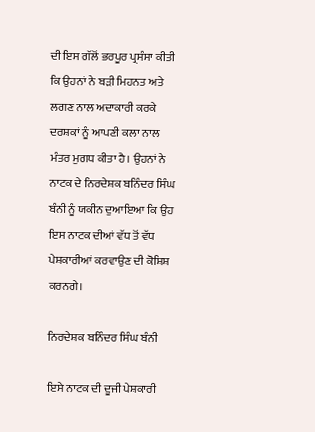ਦੀ ਇਸ ਗੱਲੋਂ ਭਰਪੂਰ ਪ੍ਰਸੰਸਾ ਕੀਤੀ ਕਿ ਉਹਨਾਂ ਨੇ ਬੜੀ ਮਿਹਨਤ ਅਤੇ ਲਗਣ ਨਾਲ ਅਦਾਕਾਰੀ ਕਰਕੇ ਦਰਸ਼ਕਾਂ ਨੂੰ ਆਪਣੀ ਕਲਾ ਨਾਲ ਮੰਤਰ ਮੁਗਧ ਕੀਤਾ ਹੈ। ਉਹਨਾਂ ਨੇ ਨਾਟਕ ਦੇ ਨਿਰਦੇਸ਼ਕ ਬਨਿੰਦਰ ਸਿੰਘ ਬੰਨੀ ਨੂੰ ਯਕੀਨ ਦੁਆਇਆ ਕਿ ਉਹ ਇਸ ਨਾਟਕ ਦੀਆਂ ਵੱਧ ਤੋਂ ਵੱਧ ਪੇਸ਼ਕਾਰੀਆਂ ਕਰਵਾਉਣ ਦੀ ਕੋਸ਼ਿਸ਼ ਕਰਨਗੇ।

ਨਿਰਦੇਸ਼ਕ ਬਨਿੰਦਰ ਸਿੰਘ ਬੰਨੀ

ਇਸੇ ਨਾਟਕ ਦੀ ਦੂਜੀ ਪੇਸ਼ਕਾਰੀ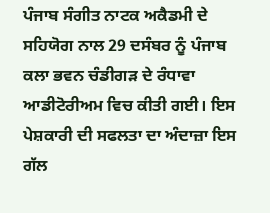ਪੰਜਾਬ ਸੰਗੀਤ ਨਾਟਕ ਅਕੈਡਮੀ ਦੇ ਸਹਿਯੋਗ ਨਾਲ 29 ਦਸੰਬਰ ਨੂੰ ਪੰਜਾਬ ਕਲਾ ਭਵਨ ਚੰਡੀਗੜ ਦੇ ਰੰਧਾਵਾ ਆਡੀਟੋਰੀਅਮ ਵਿਚ ਕੀਤੀ ਗਈ। ਇਸ ਪੇਸ਼ਕਾਰੀ ਦੀ ਸਫਲਤਾ ਦਾ ਅੰਦਾਜ਼ਾ ਇਸ ਗੱਲ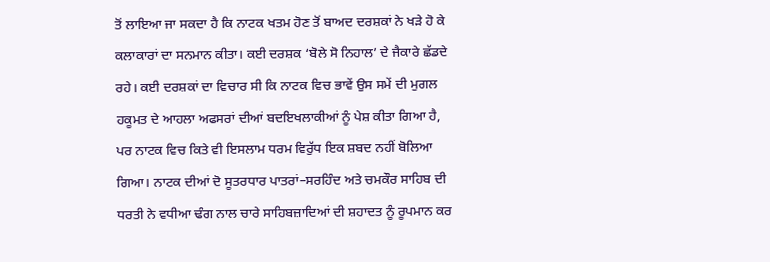ਤੋਂ ਲਾਇਆ ਜਾ ਸਕਦਾ ਹੈ ਕਿ ਨਾਟਕ ਖਤਮ ਹੋਣ ਤੋਂ ਬਾਅਦ ਦਰਸ਼ਕਾਂ ਨੇ ਖੜੇ ਹੋ ਕੇ ਕਲਾਕਾਰਾਂ ਦਾ ਸਨਮਾਨ ਕੀਤਾ। ਕਈ ਦਰਸ਼ਕ ‘ਬੋਲੇ ਸੋ ਨਿਹਾਲ’ ਦੇ ਜੈਕਾਰੇ ਛੱਡਦੇ ਰਹੇ। ਕਈ ਦਰਸ਼ਕਾਂ ਦਾ ਵਿਚਾਰ ਸੀ ਕਿ ਨਾਟਕ ਵਿਚ ਭਾਵੇਂ ਉਸ ਸਮੇਂ ਦੀ ਮੁਗਲ ਹਕੂਮਤ ਦੇ ਆਹਲਾ ਅਫਸਰਾਂ ਦੀਆਂ ਬਦਇਖਲਾਕੀਆਂ ਨੂੰ ਪੇਸ਼ ਕੀਤਾ ਗਿਆ ਹੈ, ਪਰ ਨਾਟਕ ਵਿਚ ਕਿਤੇ ਵੀ ਇਸਲਾਮ ਧਰਮ ਵਿਰੁੱਧ ਇਕ ਸ਼ਬਦ ਨਹੀਂ ਬੋਲਿਆ ਗਿਆ। ਨਾਟਕ ਦੀਆਂ ਦੋ ਸੂਤਰਧਾਰ ਪਾਤਰਾਂ–ਸਰਹਿੰਦ ਅਤੇ ਚਮਕੌਰ ਸਾਹਿਬ ਦੀ ਧਰਤੀ ਨੇ ਵਧੀਆ ਢੰਗ ਨਾਲ ਚਾਰੇ ਸਾਹਿਬਜ਼ਾਦਿਆਂ ਦੀ ਸ਼ਹਾਦਤ ਨੂੰ ਰੂਪਮਾਨ ਕਰ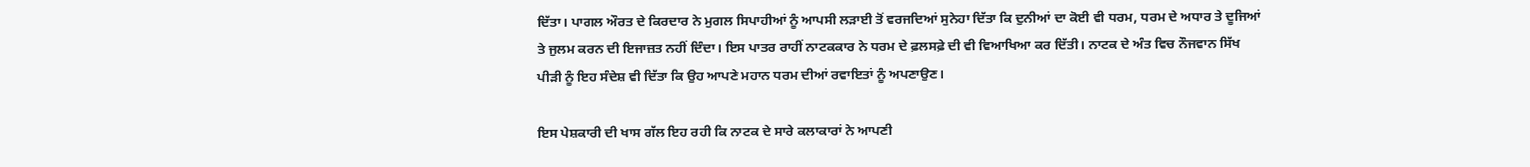ਦਿੱਤਾ। ਪਾਗਲ ਔਰਤ ਦੇ ਕਿਰਦਾਰ ਨੇ ਮੁਗਲ ਸਿਪਾਹੀਆਂ ਨੂੰ ਆਪਸੀ ਲੜਾਈ ਤੋਂ ਵਰਜਦਿਆਂ ਸੁਨੇਹਾ ਦਿੱਤਾ ਕਿ ਦੁਨੀਆਂ ਦਾ ਕੋਈ ਵੀ ਧਰਮ, ਧਰਮ ਦੇ ਅਧਾਰ ਤੇ ਦੂਜਿਆਂ ਤੇ ਜੁਲਮ ਕਰਨ ਦੀ ਇਜਾਜ਼ਤ ਨਹੀਂ ਦਿੰਦਾ। ਇਸ ਪਾਤਰ ਰਾਹੀਂ ਨਾਟਕਕਾਰ ਨੇ ਧਰਮ ਦੇ ਫ਼ਲਸਫ਼ੇ ਦੀ ਵੀ ਵਿਆਖਿਆ ਕਰ ਦਿੱਤੀ। ਨਾਟਕ ਦੇ ਅੰਤ ਵਿਚ ਨੌਜਵਾਨ ਸਿੱਖ ਪੀੜੀ ਨੂੰ ਇਹ ਸੰਦੇਸ਼ ਵੀ ਦਿੱਤਾ ਕਿ ਉਹ ਆਪਣੇ ਮਹਾਨ ਧਰਮ ਦੀਆਂ ਰਵਾਇਤਾਂ ਨੂੰ ਅਪਣਾਉਣ।

ਇਸ ਪੇਸ਼ਕਾਰੀ ਦੀ ਖਾਸ ਗੱਲ ਇਹ ਰਹੀ ਕਿ ਨਾਟਕ ਦੇ ਸਾਰੇ ਕਲਾਕਾਰਾਂ ਨੇ ਆਪਣੀ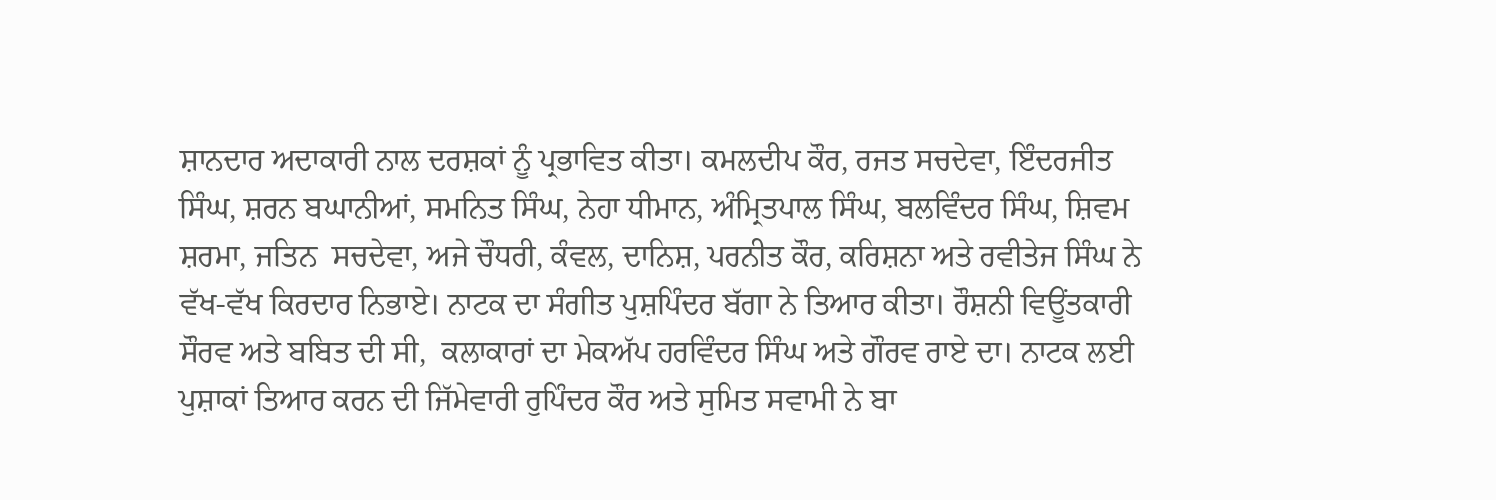ਸ਼ਾਨਦਾਰ ਅਦਾਕਾਰੀ ਨਾਲ ਦਰਸ਼ਕਾਂ ਨੂੰ ਪ੍ਰਭਾਵਿਤ ਕੀਤਾ। ਕਮਲਦੀਪ ਕੌਰ, ਰਜਤ ਸਚਦੇਵਾ, ਇੰਦਰਜੀਤ ਸਿੰਘ, ਸ਼ਰਨ ਬਘਾਨੀਆਂ, ਸਮਨਿਤ ਸਿੰਘ, ਨੇਹਾ ਧੀਮਾਨ, ਅੰਮ੍ਰਿਤਪਾਲ ਸਿੰਘ, ਬਲਵਿੰਦਰ ਸਿੰਘ, ਸ਼ਿਵਮ ਸ਼ਰਮਾ, ਜਤਿਨ  ਸਚਦੇਵਾ, ਅਜੇ ਚੌਧਰੀ, ਕੰਵਲ, ਦਾਨਿਸ਼, ਪਰਨੀਤ ਕੌਰ, ਕਰਿਸ਼ਨਾ ਅਤੇ ਰਵੀਤੇਜ ਸਿੰਘ ਨੇ ਵੱਖ-ਵੱਖ ਕਿਰਦਾਰ ਨਿਭਾਏ। ਨਾਟਕ ਦਾ ਸੰਗੀਤ ਪੁਸ਼ਪਿੰਦਰ ਬੱਗਾ ਨੇ ਤਿਆਰ ਕੀਤਾ। ਰੌਸ਼ਨੀ ਵਿਊਂਤਕਾਰੀ ਸੌਰਵ ਅਤੇ ਬਬਿਤ ਦੀ ਸੀ,  ਕਲਾਕਾਰਾਂ ਦਾ ਮੇਕਅੱਪ ਹਰਵਿੰਦਰ ਸਿੰਘ ਅਤੇ ਗੌਰਵ ਰਾਏ ਦਾ। ਨਾਟਕ ਲਈ ਪੁਸ਼ਾਕਾਂ ਤਿਆਰ ਕਰਨ ਦੀ ਜਿੱਮੇਵਾਰੀ ਰੁਪਿੰਦਰ ਕੌਰ ਅਤੇ ਸੁਮਿਤ ਸਵਾਮੀ ਨੇ ਬਾ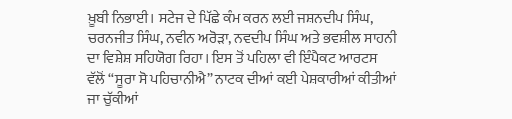ਖ਼ੂਬੀ ਨਿਭਾਈ। ਸਟੇਜ ਦੇ ਪਿੱਛੇ ਕੰਮ ਕਰਨ ਲਈ ਜਸ਼ਨਦੀਪ ਸਿੰਘ, ਚਰਨਜੀਤ ਸਿੰਘ, ਨਵੀਨ ਅਰੋੜਾ, ਨਵਦੀਪ ਸਿੰਘ ਅਤੇ ਭਵਸ਼ੀਲ ਸਾਹਨੀ ਦਾ ਵਿਸ਼ੇਸ਼ ਸਹਿਯੋਗ ਰਿਹਾ। ਇਸ ਤੋਂ ਪਹਿਲਾ ਵੀ ਇੰਪੈਕਟ ਆਰਟਸ ਵੱਲੋਂ “ਸੂਰਾ ਸੋ ਪਹਿਚਾਨੀਐ” ਨਾਟਕ ਦੀਆਂ ਕਈ ਪੇਸ਼ਕਾਰੀਆਂ ਕੀਤੀਆਂ ਜਾ ਚੁੱਕੀਆਂ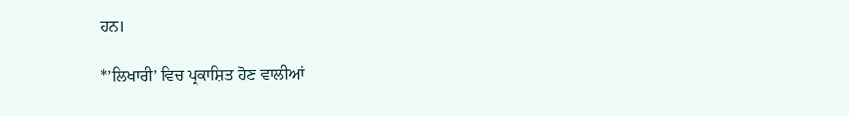ਹਨ।

*’ਲਿਖਾਰੀ’ ਵਿਚ ਪ੍ਰਕਾਸ਼ਿਤ ਹੋਣ ਵਾਲੀਆਂ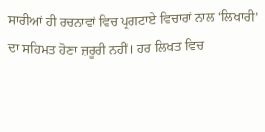ਸਾਰੀਆਂ ਹੀ ਰਚਨਾਵਾਂ ਵਿਚ ਪ੍ਰਗਟਾਏ ਵਿਚਾਰਾਂ ਨਾਲ ‘ਲਿਖਾਰੀ’ ਦਾ ਸਹਿਮਤ ਹੋਣਾ ਜ਼ਰੂਰੀ ਨਹੀਂ। ਹਰ ਲਿਖਤ ਵਿਚ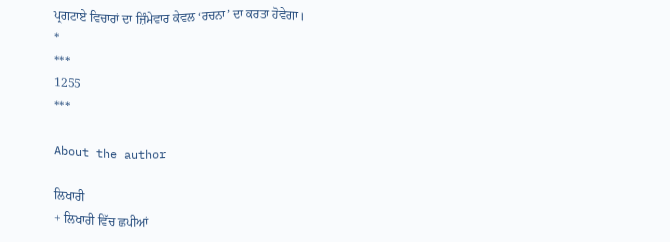ਪ੍ਰਗਟਾਏ ਵਿਚਾਰਾਂ ਦਾ ਜ਼ਿੰਮੇਵਾਰ ਕੇਵਲ ‘ਰਚਨਾ’ ਦਾ ਕਰਤਾ ਹੋਵੇਗਾ।
*
***
1255
***

About the author

ਲਿਖਾਰੀ
+ ਲਿਖਾਰੀ ਵਿੱਚ ਛਪੀਆਂ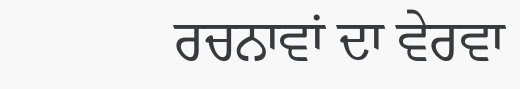ਰਚਨਾਵਾਂ ਦਾ ਵੇਰਵਾ